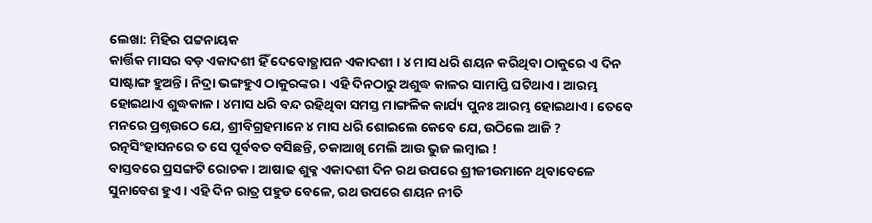ଲେଖା: ମିହିର ପଟ୍ଟନାୟକ
କାର୍ତ୍ତିକ ମାସର ବଡ଼ ଏକାଦଶୀ ହିଁ ଦେବୋତ୍ଥାପନ ଏକାଦଶୀ । ୪ ମାସ ଧରି ଶୟନ କରିଥିବା ଠାକୁରେ ଏ ଦିନ ସାଷ୍ଟାଙ୍ଗ ହୁଅନ୍ତି। ନିଦ୍ରା ଭଙ୍ଗହୁଏ ଠାକୁରଙ୍କର। ଏହି ଦିନଠାରୁ ଅଶୁଦ୍ଧ କାଳର ସାମାପ୍ତି ଘଟିଥାଏ। ଆରମ୍ଭ ହୋଇଥାଏ ଶୁଦ୍ଧକାଳ। ୪ମାସ ଧରି ବନ୍ଦ ରହିଥିବା ସମସ୍ତ ମାଙ୍ଗଳିକ କାର୍ଯ୍ୟ ପୁନଃ ଆରମ୍ଭ ହୋଇଥାଏ। ତେବେ ମନରେ ପ୍ରଶ୍ନଉଠେ ଯେ, ଶ୍ରୀବିଗ୍ରହମାନେ ୪ ମାସ ଧରି ଶୋଇଲେ କେବେ ଯେ, ଉଠିଲେ ଆଜି ? ରତ୍ନସିଂହାସନରେ ତ ସେ ପୂର୍ବବତ ବସିଛନ୍ତି, ଚକାଆଖି ମେଲି ଆଉ ଭୁଜ ଲମ୍ବାଇ !
ବାସ୍ତବରେ ପ୍ରସଙ୍ଗଟି ରୋଚକ। ଆଷାଢ ଶୁକ୍ଳ ଏକାଦଶୀ ଦିନ ରଥ ଉପରେ ଶ୍ରୀଜୀଉମାନେ ଥିବାବେଳେ ସୁନାବେଶ ହୁଏ । ଏହି ଦିନ ରାତ୍ର ପହୁଡ ବେଳେ, ରଥ ଉପରେ ଶୟନ ନୀତି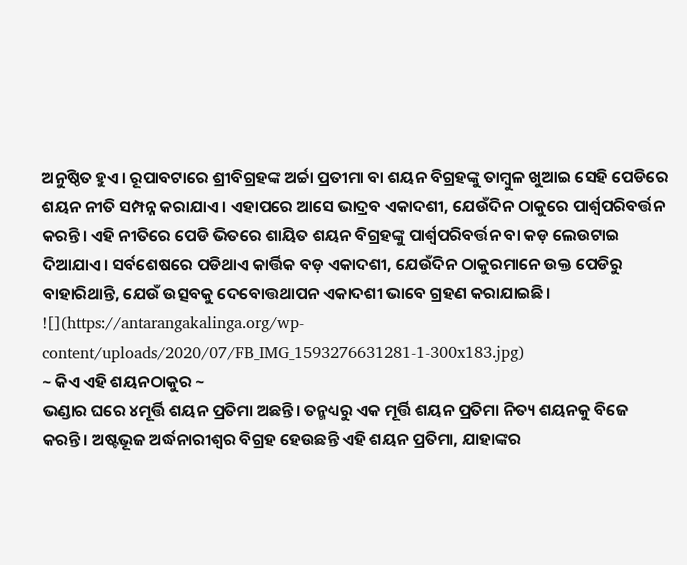ଅନୁଷ୍ଠିତ ହୁଏ। ରୂପାବଟାରେ ଶ୍ରୀବିଗ୍ରହଙ୍କ ଅର୍ଚ୍ଚା ପ୍ରତୀମା ବା ଶୟନ ବିଗ୍ରହଙ୍କୁ ତାମ୍ବୁଳ ଖୁଆଇ ସେହି ପେଡିରେ ଶୟନ ନୀତି ସମ୍ପନ୍ନ କରାଯାଏ। ଏହାପରେ ଆସେ ଭାଦ୍ରବ ଏକାଦଶୀ, ଯେଉଁଦିନ ଠାକୁରେ ପାର୍ଶ୍ଵପରିବର୍ତ୍ତନ କରନ୍ତି। ଏହି ନୀତିରେ ପେଡି ଭିତରେ ଶାୟିତ ଶୟନ ବିଗ୍ରହଙ୍କୁ ପାର୍ଶ୍ଵପରିବର୍ତ୍ତନ ବା କଡ଼ ଲେଉଟାଇ ଦିଆଯାଏ। ସର୍ବଶେଷରେ ପଡିଥାଏ କାର୍ତ୍ତିକ ବଡ଼ ଏକାଦଶୀ, ଯେଉଁଦିନ ଠାକୁରମାନେ ଉକ୍ତ ପେଡିରୁ ବାହାରିଥାନ୍ତି, ଯେଉଁ ଉତ୍ସବକୁ ଦେବୋତ୍ତଥାପନ ଏକାଦଶୀ ଭାବେ ଗ୍ରହଣ କରାଯାଇଛି।
![](https://antarangakalinga.org/wp-content/uploads/2020/07/FB_IMG_1593276631281-1-300x183.jpg)
~ କିଏ ଏହି ଶୟନଠାକୁର ~
ଭଣ୍ଡାର ଘରେ ୪ମୂର୍ତ୍ତି ଶୟନ ପ୍ରତିମା ଅଛନ୍ତି। ତନ୍ମଧ୍ୟରୁ ଏକ ମୂର୍ତ୍ତି ଶୟନ ପ୍ରତିମା ନିତ୍ୟ ଶୟନକୁ ବିଜେ କରନ୍ତି। ଅଷ୍ଟଭୂଜ ଅର୍ଦ୍ଧନାରୀଶ୍ବର ବିଗ୍ରହ ହେଉଛନ୍ତି ଏହି ଶୟନ ପ୍ରତିମା, ଯାହାଙ୍କର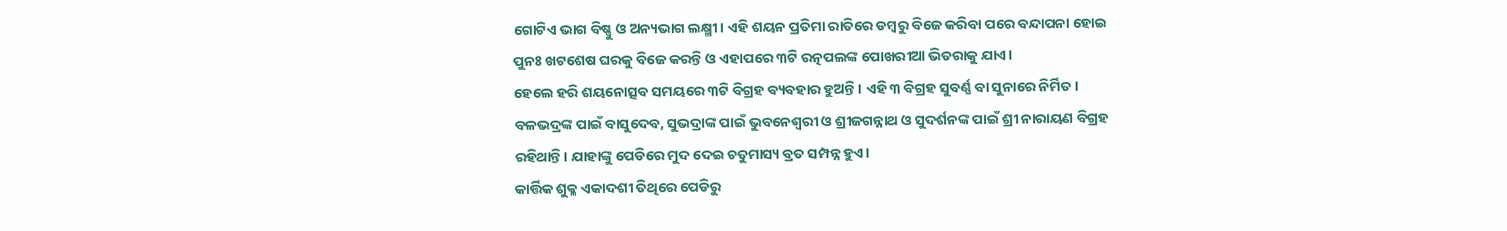ଗୋଟିଏ ଭାଗ ବିଷ୍ଣୁ ଓ ଅନ୍ୟଭାଗ ଲକ୍ଷ୍ମୀ। ଏହି ଶୟନ ପ୍ରତିମା ରାତିରେ ଡମ୍ବରୁ ବିଜେ କରିବା ପରେ ବନ୍ଦାପନା ହୋଇ ପୁନଃ ଖଟଶେଷ ଘରକୁ ବିଜେ କରନ୍ତି ଓ ଏହାପରେ ୩ଟି ରତ୍ନପଲଙ୍କ ପୋଖରୀଆ ଭିତରାକୁ ଯାଏ।
ହେଲେ ହରି ଶୟନୋତ୍ସବ ସମୟରେ ୩ଟି ବିଗ୍ରହ ବ୍ୟବହାର ହୁଅନ୍ତି । ଏହି ୩ ବିଗ୍ରହ ସୁବର୍ଣ୍ଣ ବା ସୁନାରେ ନିର୍ମିତ। ବଳଭଦ୍ରଙ୍କ ପାଇଁ ବାସୁଦେବ, ସୁଭଦ୍ରାଙ୍କ ପାଇଁ ଭୁବନେଶ୍ବରୀ ଓ ଶ୍ରୀଜଗନ୍ନାଥ ଓ ସୁଦର୍ଶନଙ୍କ ପାଇଁ ଶ୍ରୀ ନାରାୟଣ ବିଗ୍ରହ ରହିଥାନ୍ତି। ଯାହାଙ୍କୁ ପେଡିରେ ମୁଦ ଦେଇ ଚତୁମାସ୍ୟ ବ୍ରତ ସମ୍ପନ୍ନ ହୁଏ।
କାର୍ତ୍ତିକ ଶୁକ୍ଳ ଏକାଦଶୀ ତିଥିରେ ପେଡିରୁ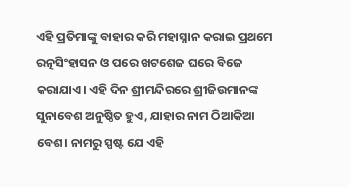ଏହି ପ୍ରତିମାଙ୍କୁ ବାହାର କରି ମହାସ୍ନାନ କରାଇ ପ୍ରଥମେ ରତ୍ନସିଂହାସନ ଓ ପରେ ଖଟଶେଜ ଘରେ ବିଜେ କରାଯାଏ। ଏହି ଦିନ ଶ୍ରୀମନ୍ଦିରରେ ଶ୍ରୀଜିଉମାନଙ୍କ ସୁନାବେଶ ଅନୁଷ୍ଠିତ ହୁଏ, ଯାହାର ନାମ ଠିଆକିଆ ବେଶ। ନାମରୁ ସ୍ପଷ୍ଟ ଯେ ଏହି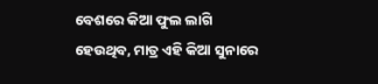ବେଶରେ କିଆ ଫୁଲ ଲାଗି ହେଉଥିବ, ମାତ୍ର ଏହି କିଆ ସୁନାରେ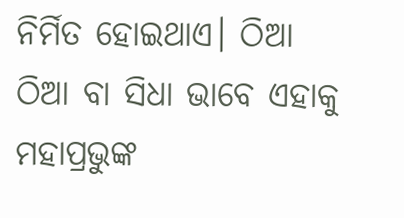ନିର୍ମିତ ହୋଇଥାଏ। ଠିଆ ଠିଆ ବା ସିଧା ଭାବେ ଏହାକୁ ମହାପ୍ରଭୁଙ୍କ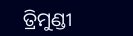ତ୍ରିମୁଣ୍ଡୀ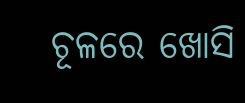ଚୂଳରେ ଖୋସି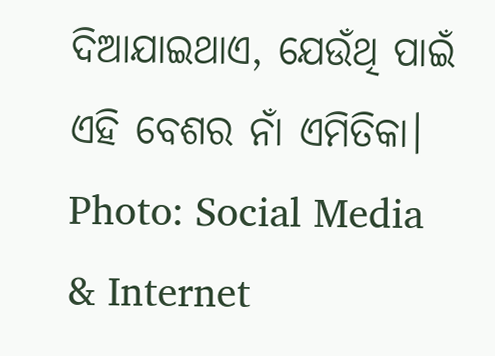ଦିଆଯାଇଥାଏ, ଯେଉଁଥି ପାଇଁ ଏହି ବେଶର ନାଁ ଏମିତିକା।
Photo: Social Media & Internet